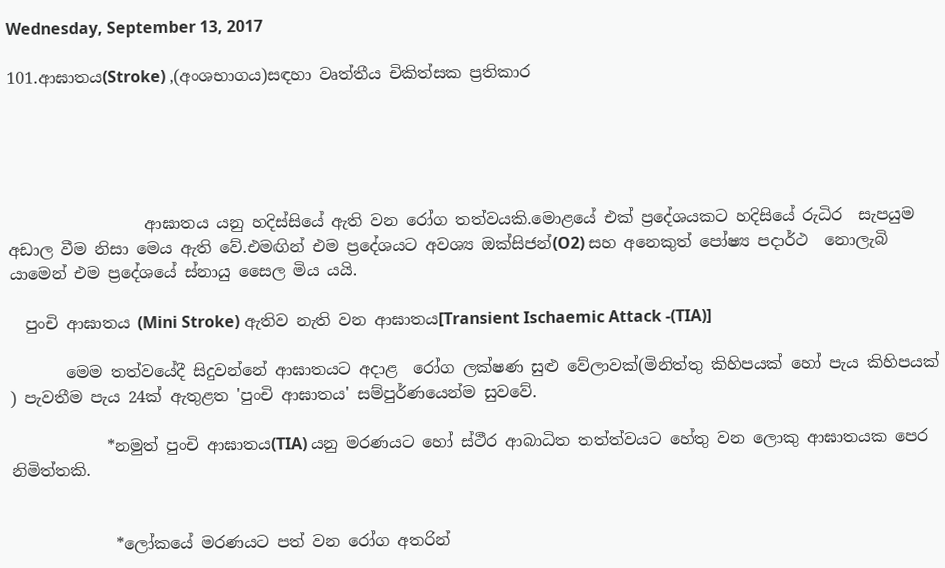Wednesday, September 13, 2017

101.ආඝාතය(Stroke) ,(අංශභාගය)සඳහා වෘත්තීය චිකිත්සක ප්‍රතිකාර





                 ආඝාතය යනු හදිස්සියේ ඇති වන රෝග තත්වයකි.මොළයේ එක් ප්‍රදේශයකට හදිසියේ රුධිර  සැපයුම අඩාල වීම නිසා මෙය ඇති වේ.එමඟින් එම ප්‍රදේශයට අවශ්‍ය ඔක්සිජන්(O2) සහ අනෙකුත් පෝෂ්‍ය පදාර්ථ  නොලැබි යාමෙන් එම ප්‍රදේශයේ ස්නායු සෛල මිය යයි.

  පුංචි ආඝාතය (Mini Stroke) ඇතිව නැති වන ආඝාතය[Transient Ischaemic Attack -(TIA)]

       මෙම තත්වයේදී සිදුවන්නේ ආඝාතයට අදාළ  රෝග ලක්ෂණ සුළු වේලාවක්(මිනිත්තු කිහිපයක් හෝ පැය කිහිපයක් ) පැවතීම පැය 24ක් ඇතුළත 'පුංචි ආඝාතය' සම්පුර්ණයෙන්ම සුවවේ.

            *නමුත් පුංචි ආඝාතය(TIA) යනු මරණයට හෝ ස්ථීර ආබාධිත තත්ත්වයට හේතු වන ලොකු ආඝාතයක පෙර නිමිත්තකි.


             *ලෝකයේ මරණයට පත් වන රෝග අතරින්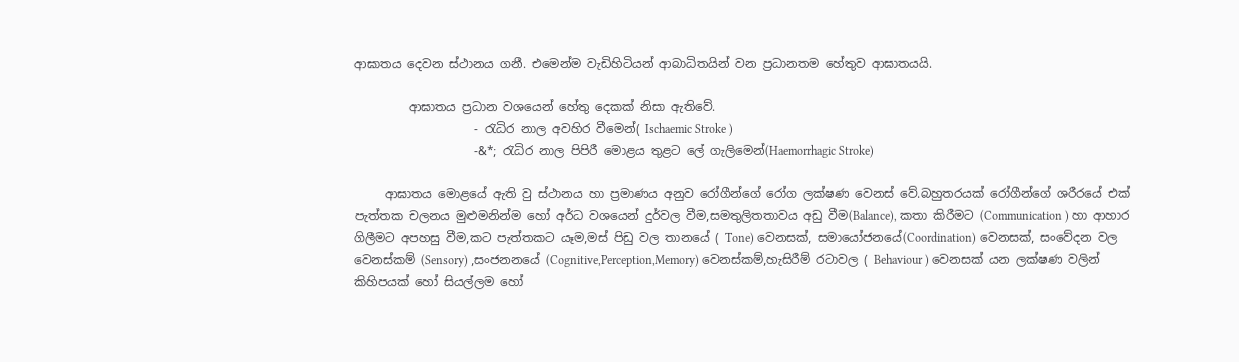ආඝාතය දෙවන ස්ථානය ගනී. එමෙන්ම වැඩිහිටියන් ආබාධිතයින් වන ප්‍රධානතම හේතුව ආඝාතයයි.

         ආඝාතය ප්‍රධාන වශයෙන් හේතු දෙකක් නිසා ඇතිවේ.
                    - රැධිර නාල අවහිර වීමෙන්( Ischaemic Stroke )
                    -&*; රැධිර නාල පිපිරී මොළය තුළට ලේ ගැලිමෙන්(Haemorrhagic Stroke)

     ආඝාතය මොළයේ ඇති වු ස්ථානය හා ප්‍රමාණය අනුව රෝගීන්ගේ රෝග ලක්ෂණ වෙනස් වේ.බහුතරයක් රෝගීන්ගේ ශරීරයේ එක් පැත්තක චලනය මුළුමනින්ම හෝ අර්ධ වශයෙන් දුර්වල වීම,සමතුලිතතාවය අඩු වීම(Balance), කතා කිරීමට (Communication ) හා ආහාර ගිලීමට අපහසු වීම,කට පැත්තකට යෑම,මස් පිඩු වල තානයේ ( Tone) වෙනසක්, සමායෝජනයේ(Coordination) වෙනසක්, සංවේදන වල වෙනස්කම් (Sensory) ,සංජනනයේ (Cognitive,Perception,Memory) වෙනස්කම්,හැසිරීම් රටාවල ( Behaviour ) වෙනසක් යන ලක්ෂණ වලින් කිහිපයක් හෝ සියල්ලම හෝ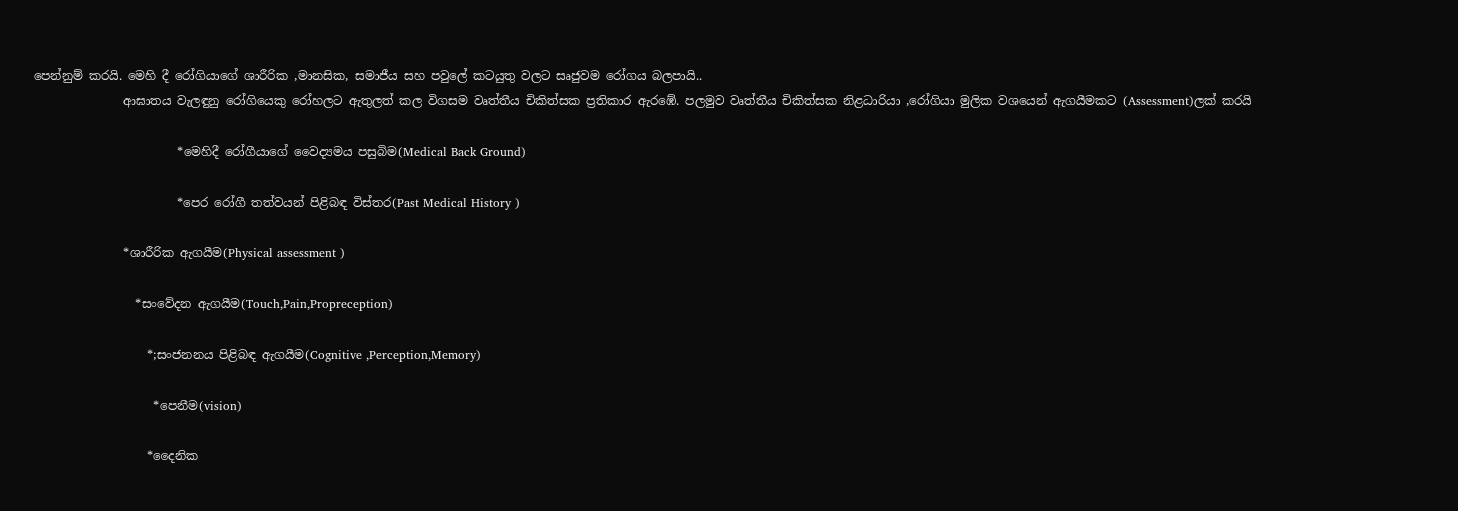පෙන්නුම් කරයි. මෙහි දී රෝගියාගේ ශාරීරික ,මානසික, සමාජීය සහ පවුලේ කටයුතු වලට සෘජුවම රෝගය බලපායි..
               ආඝාතය වැලඳුනු රෝගියෙකු රෝහලට ඇතුලත් කල විගසම වෘත්තීය චිකිත්සක ප්‍රතිකාර ඇරඹේ. පලමුව වෘත්තීය චිකිත්සක නිළධාරියා ,රෝගියා මුලික වශයෙන් ඇගයීමකට (Assessment)ලක් කරයි

                        *මෙහිදී රෝගීයාගේ වෛද්‍යමය පසුබිම(Medical Back Ground)

                        *පෙර රෝගී තත්වයන් පිළිබඳ විස්තර(Past Medical History )

               *ශාරීරික ඇගයීම(Physical assessment )

                 *සංවේදන ඇගයීම(Touch,Pain,Propreception)

                   *;සංජනනය පිළිබඳ ඇගයීම(Cognitive ,Perception,Memory)

                    *පෙනීම(vision)

                   *දෛනික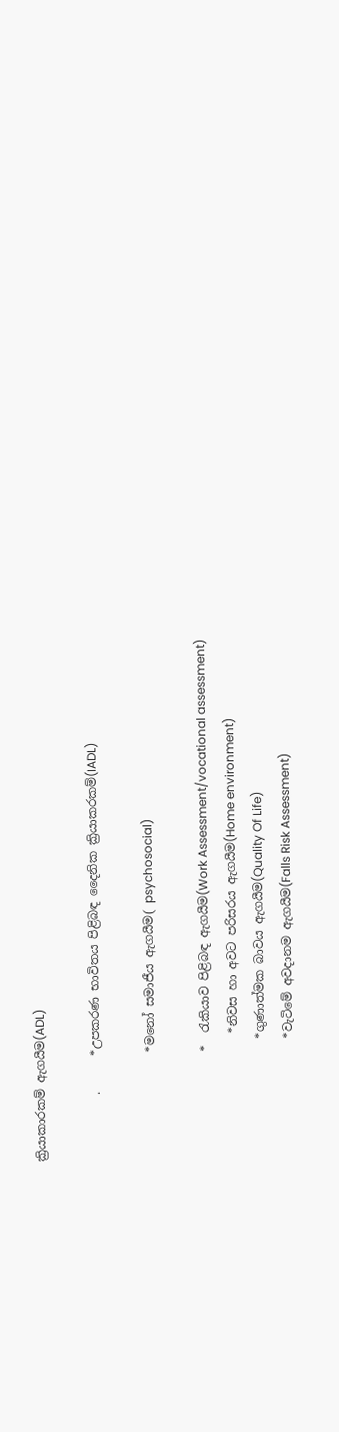ක්‍රියාකාරකම් ඇගයීම(ADL)

           .      *උපකරණ භාවිතය පිළිබඳ දෛනික ක්‍රියාකරකම්(IADL)

                  *මනෝ සමාජීය ඇගයීම( psychosocial)

                  *  රැකියාව පිළිබඳ ඇගයීම(Work Assessment/vocational assessment)
                     *නිවස හා අවට පරිසරය ඇගයීම(Home environment)
                    *ගුණාත්මක බාවය ඇගයීම(Quality Of Life)
                    *වැටිමේ අවදානම ඇගයීම(Falls Risk Assessment)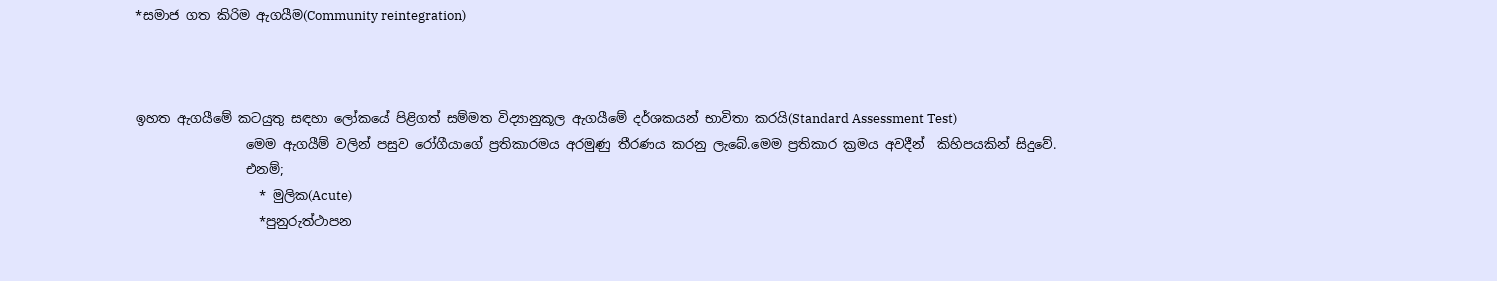*සමාජ ගත කිරිම ඇගයීම(Community reintegration)



ඉහත ඇගයීමේ කටයුතු සඳහා ලෝකයේ පිළිගත් සම්මත විද්‍යානුකූල ඇගයීමේ දර්ශකයන් භාවිතා කරයි(Standard Assessment Test)
                 මෙම ඇගයීම් වලින් පසුව රෝගීයාගේ ප්‍රතිකාරමය අරමුණු තීරණය කරනු ලැබේ.මෙම ප්‍රතිකාර ක්‍රමය අවදීන්  කිහිපයකින් සිදුවේ.
                 එනම්;
                   * මුලික(Acute)
                   *පුනුරුත්ථාපන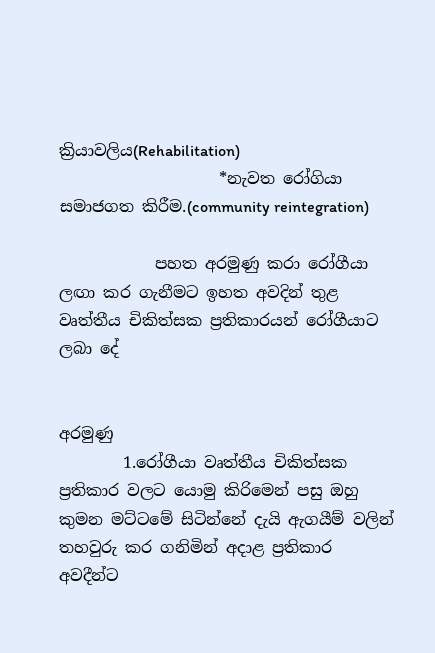ක්‍රියාවලිය(Rehabilitation)
                    *නැවත රෝගියා සමාජගත කිරීම.(community reintegration)

            පහත අරමුණු කරා රෝගීයා ලඟා කර ගැනීමට ඉහත අවදින් තුළ වෘත්තීය චිකිත්සක ප්‍රතිකාරයන් රෝගීයාට ලබා දේ


අරමුණු
        1.රෝගීයා වෘත්තීය චිකිත්සක ප්‍රතිකාර වලට යොමු කිරිමෙන් පසු ඔහු කුමන මට්ටමේ සිටින්නේ දැයි ඇගයීම් වලින් තහවුරු කර ගනිමින් අදාළ ප්‍රතිකාර අවදීන්ට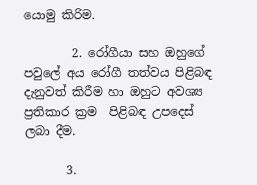යොමු කිරිම.

        2. රෝගීයා සහ ඔහුගේ පවුලේ අය රෝගී තත්වය පිළිබඳ දැනුවත් කිරීම හා ඔහුට අවශ්‍ය ප්‍රතිකාර ක්‍රම  පිළිබඳ උපදෙස් ලබා දීම.

       3.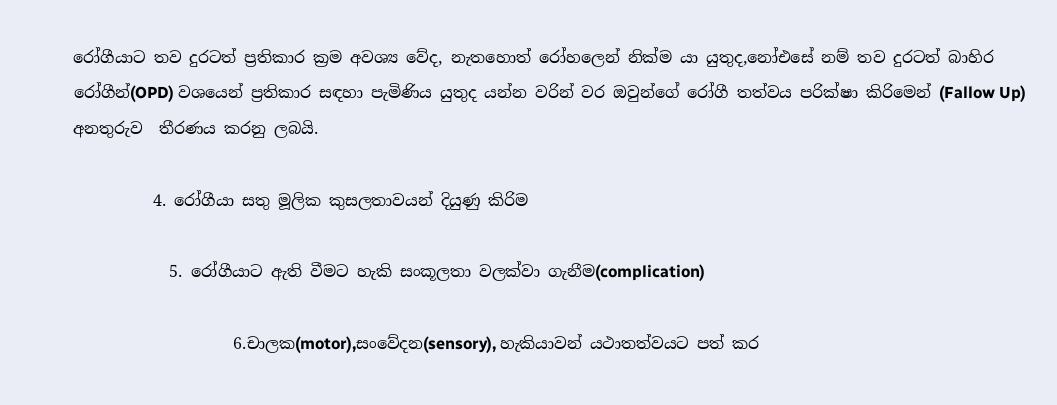රෝගීයාට තව දුරටත් ප්‍රතිකාර ක්‍රම අවශ්‍ය වේද, නැතහොත් රෝහලෙන් නික්ම යා යුතුද,නෝඑසේ නම් තව දුරටත් බාහිර රෝගීන්(OPD) වශයෙන් ප්‍රතිකාර සඳහා පැමිණිය යුතුද යන්න වරින් වර ඔවුන්ගේ රෝගී තත්වය පරික්ෂා කිරිමෙන් (Fallow Up) අනතුරුව  තීරණය කරනු ලබයි.

          4. රෝගීයා සතු මූලික කුසලතාවයන් දියුණු කිරිම

            5. රෝගීයාට ඇති වීමට හැකි සංකූලතා වලක්වා ගැනීම(complication)

                    6.චාලක(motor),සංවේදන(sensory), හැකියාවන් යථාතත්වයට පත් කර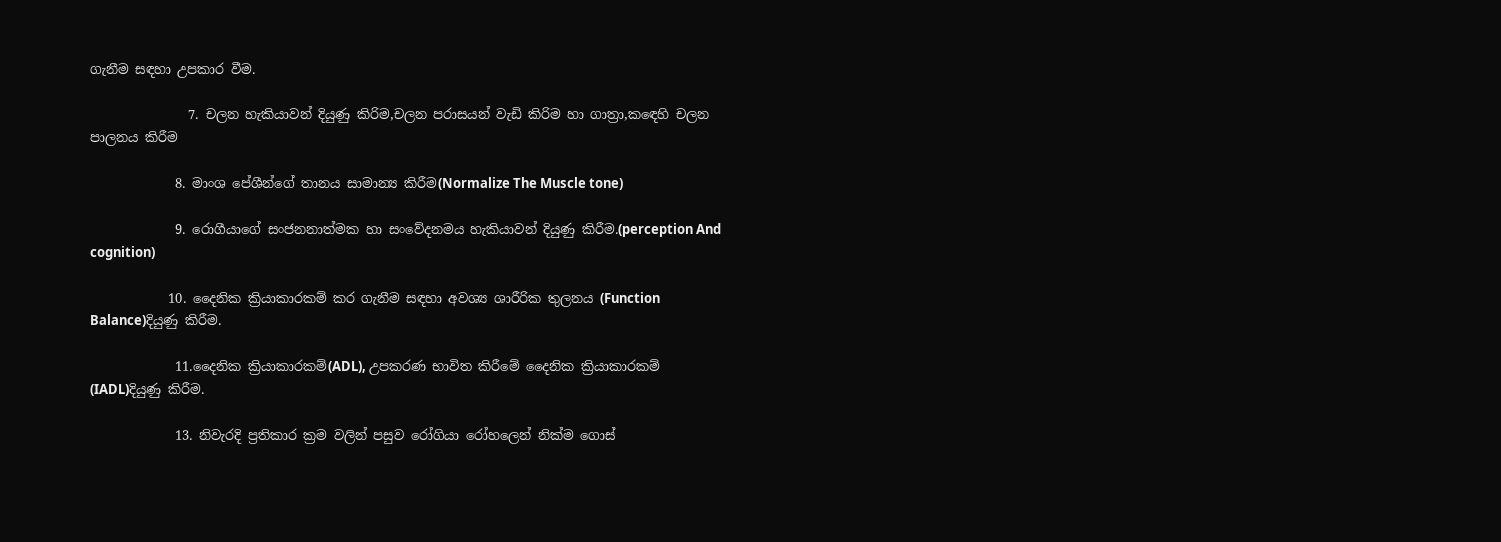ගැනීම සඳහා උපකාර වීම.

               7. චලන හැකියාවන් දියුණු කිරිම,චලන පරාසයන් වැඩි කිරිම හා ගාත්‍රා,කඳෙහි චලන පාලනය කිරීම

             8. මාංශ පේශීන්ගේ තානය සාමාන්‍ය කිරීම(Normalize The Muscle tone)

             9. රොගීයාගේ සංජනනාත්මක හා සංවේදනමය හැකියාවන් දියුණු කිරීම.(perception And cognition)

            10. දෛනික ක්‍රියාකාරකම් කර ගැනීම සඳහා අවශ්‍ය ශාරීරික තුලනය (Function Balance)දියුණු කිරීම.

             11.දෛනික ක්‍රියාකාරකම්(ADL), උපකරණ භාවිත කිරීමේ දෛනික ක්‍රියාකාරකම් (IADL)දියුණු කිරීම.

             13. නිවැරදි ප්‍රතිකාර ක්‍රම වලින් පසුව රෝගියා රෝහලෙන් නික්ම ගොස්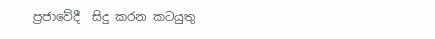ප්‍රජාවේදී  සිදු කරන කටයුතු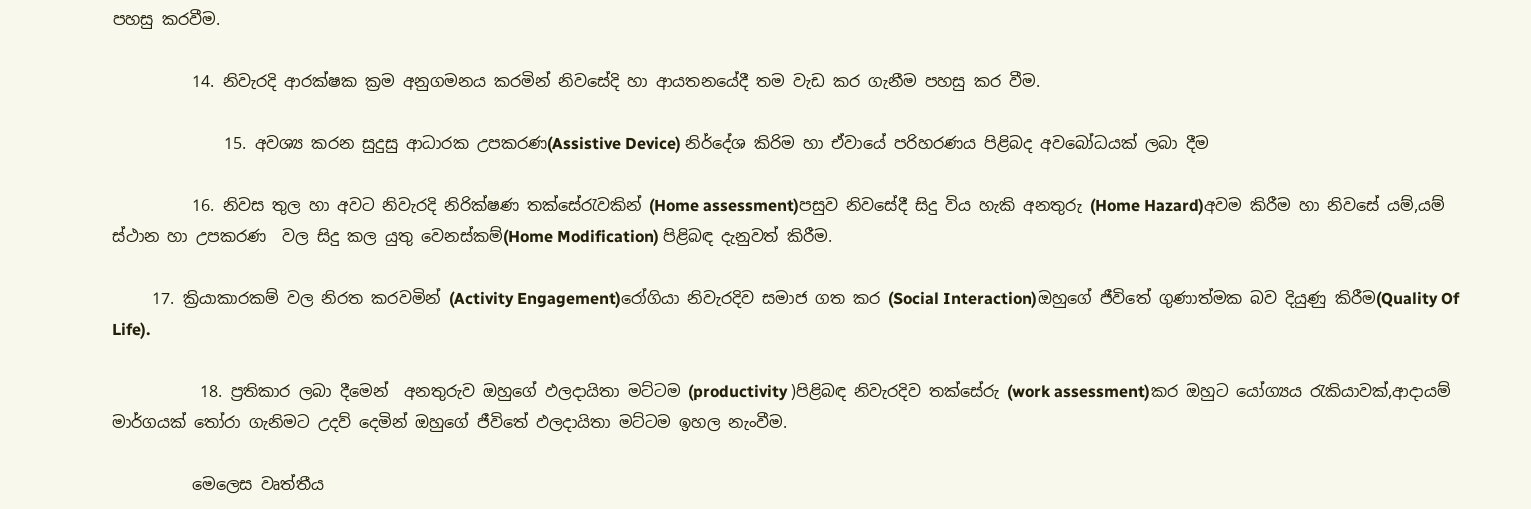පහසු කරවීම.

          14. නිවැරදි ආරක්ෂක ක්‍රම අනුගමනය කරමින් නිවසේදි හා ආයතනයේදී තම වැඩ කර ගැනීම පහසු කර වීම.

              15. අවශ්‍ය කරන සුදුසු ආධාරක උපකරණ(Assistive Device) නිර්දේශ කිරිම හා ඒවායේ පරිහරණය පිළිබද අවබෝධයක් ලබා දීම

          16. නිවස තුල හා අවට නිවැරදි නිරික්ෂණ තක්සේරැවකින් (Home assessment)පසුව නිවසේදී සිදු විය හැකි අනතුරු (Home Hazard)අවම කිරීම හා නිවසේ යම්,යම් ස්ථාන හා උපකරණ  වල සිදු කල යුතු වෙනස්කම්(Home Modification) පිළිබඳ දැනුවත් කිරීම.

     17. ක්‍රියාකාරකම් වල නිරත කරවමින් (Activity Engagement)රෝගියා නිවැරදිව සමාජ ගත කර (Social Interaction)ඔහුගේ ජීවිතේ ගුණාත්මක බව දියුණු කිරීම(Quality Of Life).

           18. ප්‍රතිකාර ලබා දීමෙන්  අනතුරුව ඔහුගේ ඵලදායිතා මට්ටම (productivity )පිළිබඳ නිවැරදිව තක්සේරු (work assessment)කර ඔහුට යෝග්‍යය රැකියාවක්,ආදායම් මාර්ගයක් තෝරා ගැනිමට උදව් දෙමින් ඔහුගේ ජීවිතේ ඵලදායිතා මට්ටම ඉහල නැංවීම.

          මෙලෙස වෘත්තීය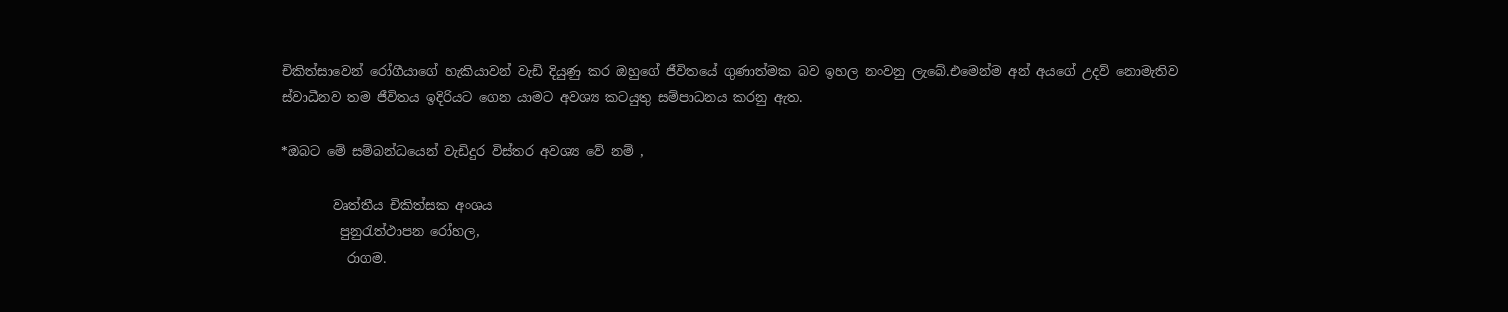චිකිත්සාවෙන් රෝගීයාගේ හැකියාවන් වැඩි දියුණු කර ඔහුගේ ජීවිතයේ ගුණාත්මක බව ඉහල නංවනු ලැබේ.එමෙන්ම අන්‍ අයගේ උදව් නොමැතිව ස්වාධීනව තම ජීවිතය ඉදිරියට ගෙන යාමට අවශ්‍ය කටයුතු සම්පාධනය කරනු ඇත.

*ඔබට මේ සම්බන්ධයෙන් වැඩිදුර විස්තර අවශ්‍ය වේ නම් ,

        වෘත්තීය චිකිත්සක අංශය
         පුනුරැත්ථාපන රෝහල,
          රාගම.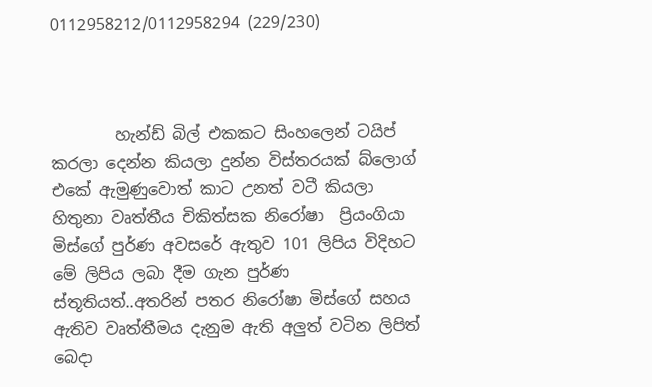0112958212/0112958294 (229/230)



        හැන්ඩ් බිල් එකකට සිංහලෙන් ටයිප් කරලා දෙන්න කියලා දුන්න විස්තරයක් බ්ලොග් එකේ ඇමුණුවොත් කාට උනත් වටී කියලා හිතුනා වෘත්තීය චිකිත්සක නිරෝෂා  ප්‍රියංගියා මිස්ගේ පුර්ණ අවසරේ ඇතුව 101 ලිපිය විදිහට මේ ලිපිය ලබා දීම ගැන පුර්ණ ස්තූතියත්..අතරින් පතර නිරෝෂා මිස්ගේ සහය ඇතිව වෘත්තීමය දැනුම ඇති අලුත් වටින ලිපිත් බෙදා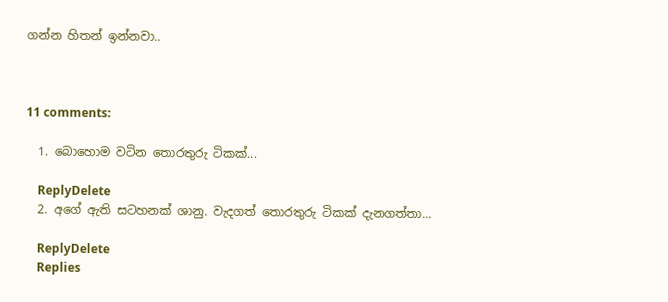ගන්න හිතන් ඉන්නවා..



11 comments:

  1. බොහොම වටින තොරතුරු ටිකක්...

    ReplyDelete
  2. අගේ ඇති සටහනක් ශානු. වැදගත් තොරතුරු ටිකක් දැනගත්තා...

    ReplyDelete
    Replies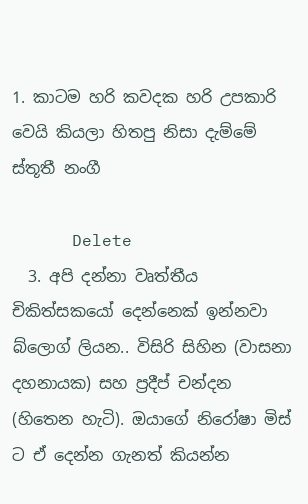1. කාටම හරි කවදක හරි උපකාරි වෙයි කියලා හිතපු නිසා දැම්මේ ස්තූතී නංගී

      Delete
  3. අපි දන්නා වෘත්තීය චිකිත්සකයෝ දෙන්නෙක් ඉන්නවා බ්ලොග් ලියන.. විසිරි සිහින (වාසනා දහනායක) සහ ප්‍රදීප් චන්දන (හිතෙන හැටි). ඔයාගේ නිරෝෂා මිස් ට ඒ දෙන්න ගැනත් කියන්න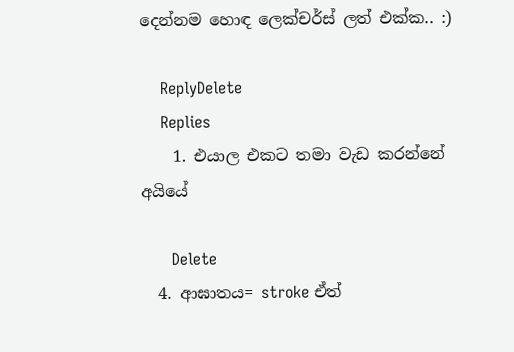දෙන්නම හොඳ ලෙක්චර්ස් ලත් එක්ක.. :)

    ReplyDelete
    Replies
    1. එයාල එකට තමා වැඩ කරන්නේ අයියේ

      Delete
  4. ආඝාතය= stroke ඒත්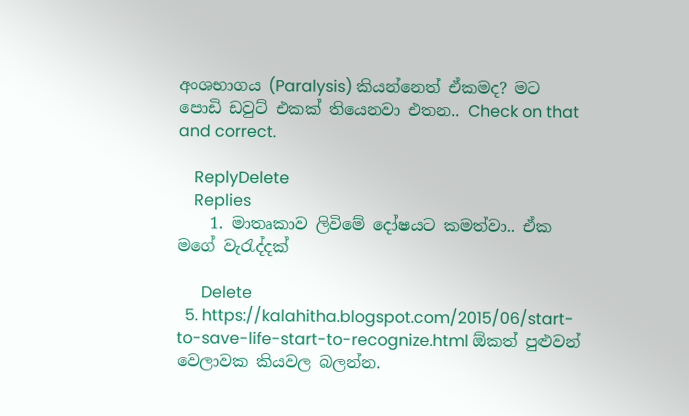අංශභාගය (Paralysis) කියන්නෙත් ඒකමද? මට පොඩි ඩවුට් එකක් තියෙනවා එතන.. Check on that and correct.

    ReplyDelete
    Replies
    1. මාතෘකාව ලිවිමේ දෝෂයට කමත්වා.. ඒක මගේ වැරැද්දක්

      Delete
  5. https://kalahitha.blogspot.com/2015/06/start-to-save-life-start-to-recognize.html ඕකත් පුළුවන් වෙලාවක කියවල බලන්න.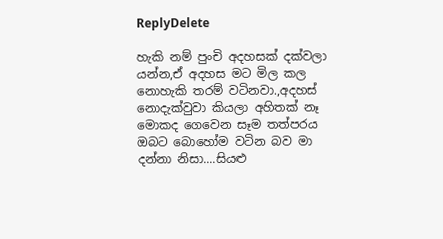ReplyDelete

හැකි නම් පුංචි අදහසක් දක්වලා යන්න,ඒ අදහස මට මිල කල නොහැකි තරම් වටිනවා.,අදහස් නොදැක්වුවා කියලා අහිතක් නෑ මොකද ගෙවෙන සෑම තත්පරය ඔබට බොහෝම වටින බව මා දන්නා නිසා....සියළු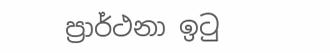ප්‍රාර්ථනා ඉටු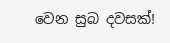වෙන සුබ දවසක්!